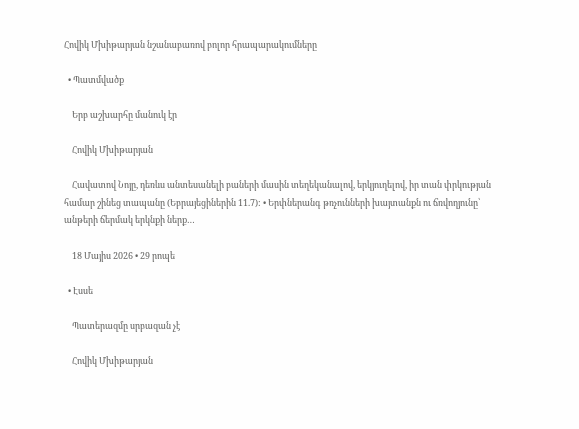Հովիկ Մխիթարյան նշանաբառով բոլոր հրապարակումները

  • Պատմվածք

    Երբ աշխարհը մանուկ էր

    Հովիկ Մխիթարյան

    Հավատով Նոյը, դեռևս անտեսանելի բաների մասին տեղեկանալով, երկյուղելով, իր տան փրկության համար շինեց տապանը (Եբրայեցիներին 11.7): • Երփներանգ թռչունների խայտանքն ու ճռվողյունը՝ անթերի ճերմակ երկնքի ներք…

    18 Մայիս 2026 • 29 րոպե

  • Էսսե

    Պատերազմը սրբազան չէ

    Հովիկ Մխիթարյան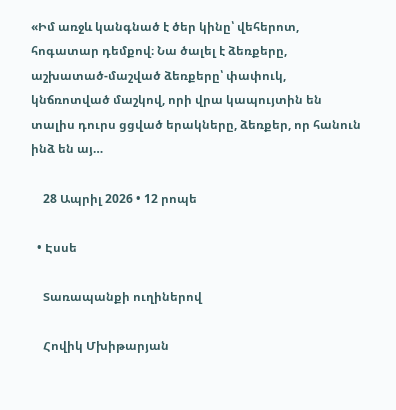«Իմ առջև կանգնած է ծեր կինը՝ վեհերոտ, հոգատար դեմքով։ Նա ծալել է ձեռքերը, աշխատած-մաշված ձեռքերը՝ փափուկ, կնճռոտված մաշկով, որի վրա կապույտին են տալիս դուրս ցցված երակները, ձեռքեր, որ հանուն ինձ են այ…

    28 Ապրիլ 2026 • 12 րոպե

  • Էսսե

    Տառապանքի ուղիներով

    Հովիկ Մխիթարյան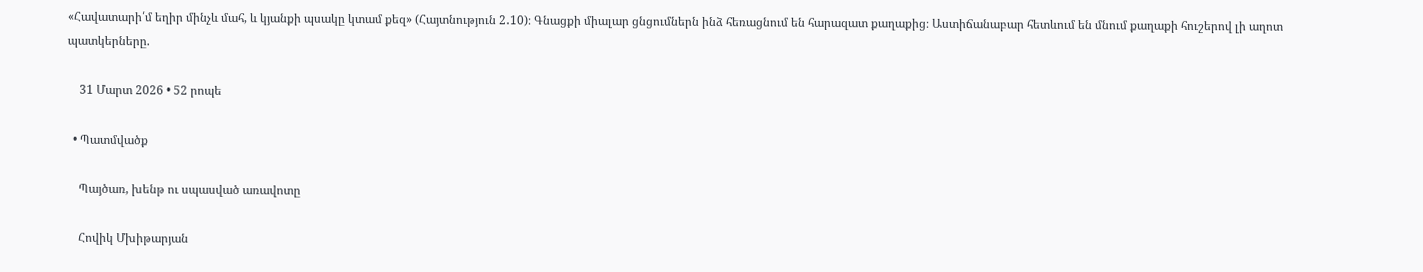«Հավատարի՛մ եղիր մինչև մահ, և կյանքի պսակը կտամ քեզ» (Հայտնություն 2․10)։ Գնացքի միալար ցնցումներն ինձ հեռացնում են հարազատ քաղաքից։ Աստիճանաբար հետևում են մնում քաղաքի հուշերով լի աղոտ պատկերները.

    31 Մարտ 2026 • 52 րոպե

  • Պատմվածք

    Պայծառ, խենթ ու սպասված առավոտը

    Հովիկ Մխիթարյան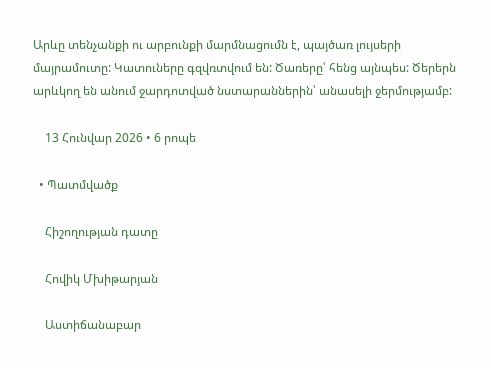Արևը տենչանքի ու արբունքի մարմնացումն է, պայծառ լույսերի մայրամուտը: Կատուները գզվռտվում են: Ծառերը՝ հենց այնպես: Ծերերն արևկող են անում ջարդոտված նստարաններին՝ անասելի ջերմությամբ:

    13 Հունվար 2026 • 6 րոպե

  • Պատմվածք

    Հիշողության դատը

    Հովիկ Մխիթարյան

    Աստիճանաբար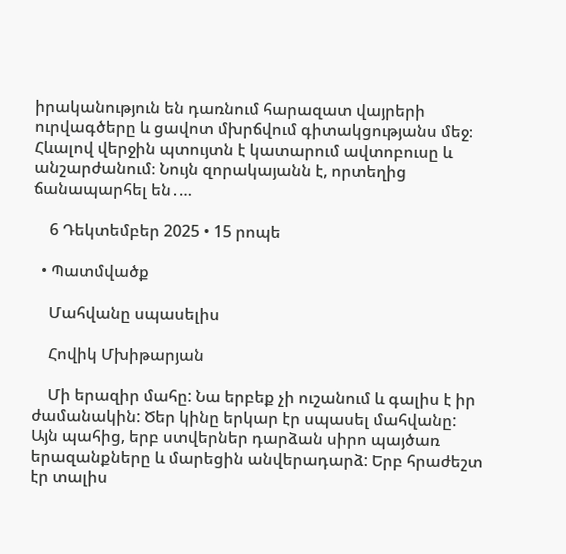իրականություն են դառնում հարազատ վայրերի ուրվագծերը և ցավոտ մխրճվում գիտակցությանս մեջ։ Հևալով վերջին պտույտն է կատարում ավտոբուսը և անշարժանում։ Նույն զորակայանն է, որտեղից ճանապարհել են․…

    6 Դեկտեմբեր 2025 • 15 րոպե

  • Պատմվածք

    Մահվանը սպասելիս

    Հովիկ Մխիթարյան

    Մի երազիր մահը: Նա երբեք չի ուշանում և գալիս է իր ժամանակին: Ծեր կինը երկար էր սպասել մահվանը: Այն պահից, երբ ստվերներ դարձան սիրո պայծառ երազանքները և մարեցին անվերադարձ: Երբ հրաժեշտ էր տալիս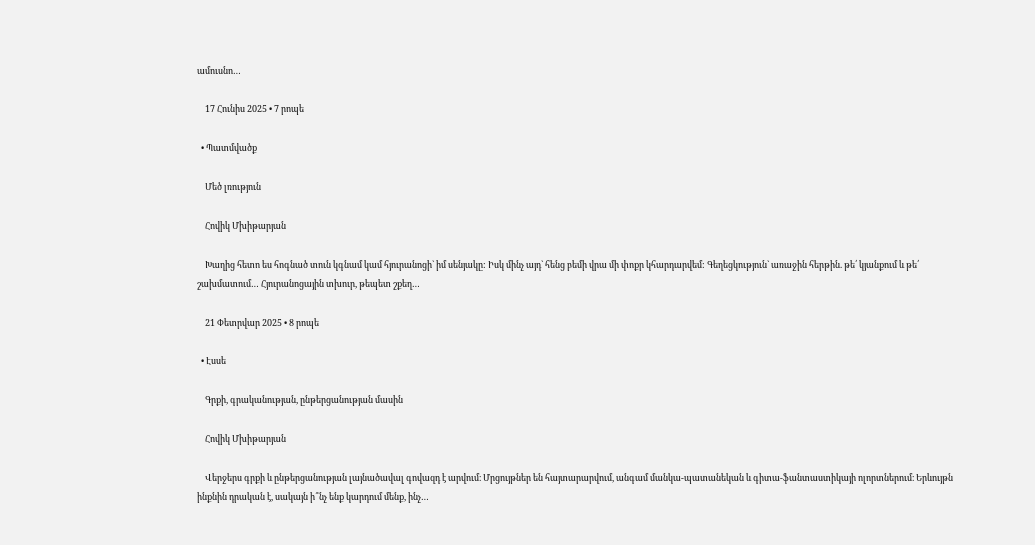ամուսնո…

    17 Հունիս 2025 • 7 րոպե

  • Պատմվածք

    Մեծ լռություն

    Հովիկ Մխիթարյան

    Խաղից հետո ես հոգնած տուն կգնամ կամ հյուրանոցի` իմ սենյակը: Իսկ մինչ այդ` հենց բեմի վրա մի փոքր կհարդարվեմ: Գեղեցկություն` առաջին հերթին. թե՛ կյանքում և թե՛ շախմատում… Հյուրանոցային տխուր, թեպետ շքեղ…

    21 Փետրվար 2025 • 8 րոպե

  • Էսսե

    Գրքի, գրականության, ընթերցանության մասին

    Հովիկ Մխիթարյան

    Վերջերս գրքի և ընթերցանության լայնածավալ գովազդ է արվում։ Մրցույթներ են հայտարարվում, անգամ մանկա-պատանեկան և գիտա-ֆանտաստիկայի ոլորտներում։ Երևույթն ինքնին դրական է, սակայն ի՞նչ ենք կարդում մենք, ինչ…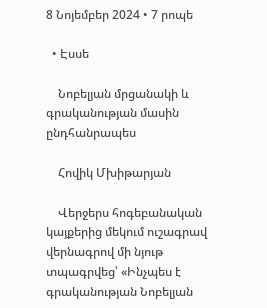8 Նոյեմբեր 2024 • 7 րոպե

  • Էսսե

    Նոբելյան մրցանակի և գրականության մասին ընդհանրապես

    Հովիկ Մխիթարյան

    Վերջերս հոգեբանական կայքերից մեկում ուշագրավ վերնագրով մի նյութ տպագրվեց՝ «Ինչպես է գրականության Նոբելյան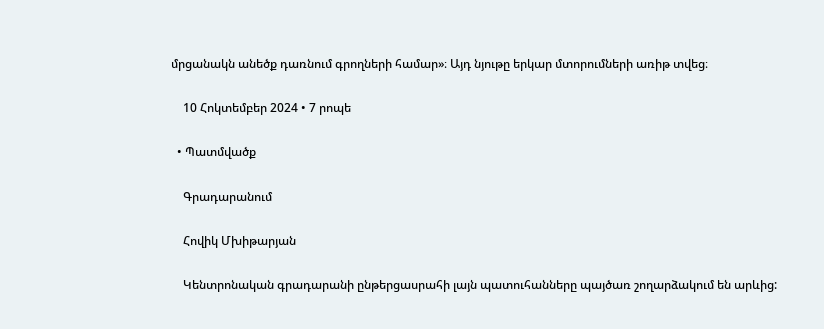մրցանակն անեծք դառնում գրողների համար»։ Այդ նյութը երկար մտորումների առիթ տվեց։

    10 Հոկտեմբեր 2024 • 7 րոպե

  • Պատմվածք

    Գրադարանում

    Հովիկ Մխիթարյան

    Կենտրոնական գրադարանի ընթերցասրահի լայն պատուհանները պայծառ շողարձակում են արևից: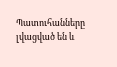Պատուհանները լվացված են և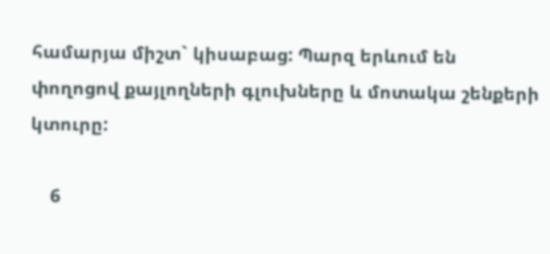համարյա միշտ` կիսաբաց: Պարզ երևում են փողոցով քայլողների գլուխները և մոտակա շենքերի կտուրը:

    6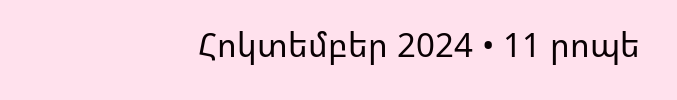Հոկտեմբեր 2024 • 11 րոպե